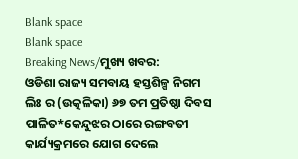Blank space
Blank space
Breaking News/ମୁଖ୍ୟ ଖବର:
ଓଡିଶା ରାଜ୍ୟ ସମବାୟ ହସ୍ତଶିଳ୍ପ ନିଗମ ଲିଃ ର (ଉତ୍କଳିକା) ୬୭ ତମ ପ୍ରତିଷ୍ଠା ଦିବସ ପାଳିତ*କେନ୍ଦୁଝର ଠାରେ ରଙ୍ଗବତୀ କାର୍ଯ୍ୟକ୍ରମରେ ଯୋଗ ଦେଲେ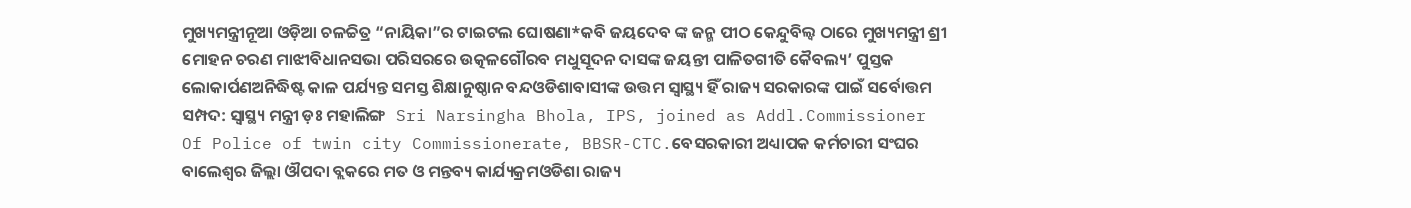ମୁଖ୍ୟମନ୍ତ୍ରୀନୂଆ ଓଡ଼ିଆ ଚଳଚ୍ଚିତ୍ର “ନାୟିକା”ର ଟାଇଟଲ ଘୋଷଣା*କବି ଜୟଦେବ ଙ୍କ ଜନ୍ମ ପୀଠ କେନ୍ଦୁବିଲ୍ଵ ଠାରେ ମୁଖ୍ୟମନ୍ତ୍ରୀ ଶ୍ରୀ ମୋହନ ଚରଣ ମାଝୀବିଧାନସଭା ପରିସରରେ ଉତ୍କଳଗୌରବ ମଧୁସୂଦନ ଦାସଙ୍କ ଜୟନ୍ତୀ ପାଳିତଗୀତି କୈବଲ୍ୟ’ ପୁସ୍ତକ ଲୋକାର୍ପଣଅନିଦ୍ଧିଷ୍ଟ କାଳ ପର୍ଯ୍ୟନ୍ତ ସମସ୍ତ ଶିକ୍ଷାନୁଷ୍ଠାନ ବନ୍ଦଓଡିଶାବାସୀଙ୍କ ଉତ୍ତମ ସ୍ୱାସ୍ଥ୍ୟ ହିଁ ରାଜ୍ୟ ସରକାରଙ୍କ ପାଇଁ ସର୍ବୋତ୍ତମ ସମ୍ପଦ: ସ୍ୱାସ୍ଥ୍ୟ ମନ୍ତ୍ରୀ ଡ଼ଃ ମହାଲିଙ୍ଗ   Sri Narsingha Bhola, IPS, joined as Addl.Commissioner Of Police of twin city Commissionerate, BBSR-CTC.ବେସରକାରୀ ଅଧ୍ୟାପକ କର୍ମଚାରୀ ସଂଘର ବାଲେଶ୍ବର ଜିଲ୍ଲା ଔପଦା ବ୍ଲକରେ ମତ ଓ ମନ୍ତବ୍ୟ କାର୍ଯ୍ୟକ୍ରମଓଡିଶା ରାଜ୍ୟ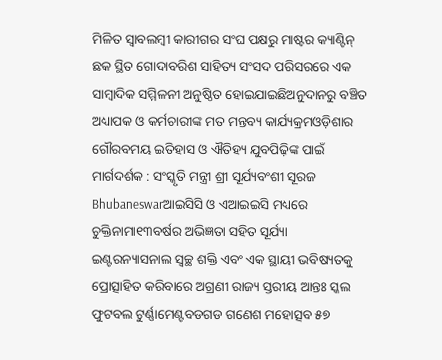ମିଳିତ ସ୍ବାବଲମ୍ବୀ କାରୀଗର ସଂଘ ପକ୍ଷରୁ ମାଷ୍ଟର କ୍ୟାଣ୍ଟିନ୍ ଛକ ସ୍ଥିତ ଗୋଦାବରିଶ ସାହିତ୍ୟ ସଂସଦ ପରିସରରେ ଏକ ସାମ୍ବାଦିକ ସମ୍ମିଳନୀ ଅନୁଷ୍ଠିତ ହୋଇଯାଇଛିଅନୁଦାନରୁ ବଞ୍ଚିତ ଅଧ୍ୟାପକ ଓ କର୍ମଚାରୀଙ୍କ ମତ ମନ୍ତବ୍ୟ କାର୍ଯ୍ୟକ୍ରମଓଡ଼ିଶାର ଗୌରବମୟ ଇତିହାସ ଓ ଐତିହ୍ୟ ଯୁବପିଢ଼ିଙ୍କ ପାଇଁ ମାର୍ଗଦର୍ଶକ : ସଂସ୍କୃତି ମନ୍ତ୍ରୀ ଶ୍ରୀ ସୂର୍ଯ୍ୟବଂଶୀ ସୂରଜ Bhubaneswarଆଇସିସି ଓ ଏଆଇଇସି ମଧ୍ୟରେ ଚୁକ୍ତିନାମା୧୩ବର୍ଷର ଅଭିଜ୍ଞତା ସହିତ ସୂର୍ଯ୍ୟା ଇଣ୍ଟରନ୍ୟାସନାଲ ସ୍ୱଚ୍ଛ ଶକ୍ତି ଏବଂ ଏକ ସ୍ଥାୟୀ ଭବିଷ୍ୟତକୁ ପ୍ରୋତ୍ସାହିତ କରିବାରେ ଅଗ୍ରଣୀ ରାଜ୍ୟ ସ୍ତରୀୟ ଆନ୍ତଃ ସ୍କଲ ଫୁଟବଲ ଟୁର୍ଣ୍ଣାମେଣ୍ଟବଡଗଡ ଗଣେଶ ମହୋତ୍ସବ ୫୭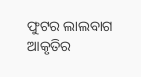ଫୁଟର ଲାଲବାଗ ଆକୃତିର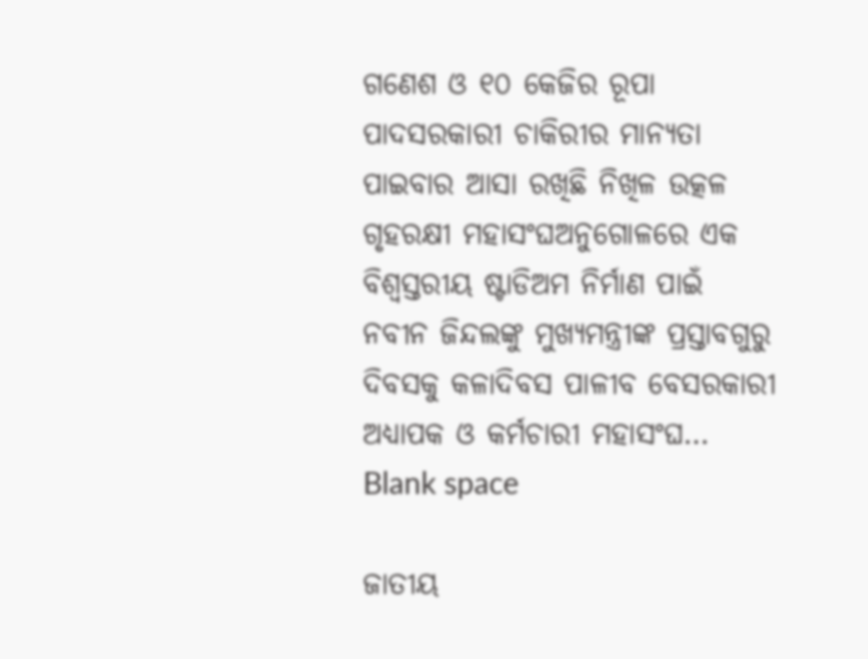ଗଣେଶ ଓ ୧୦ କେଜିର ରୂପା ପାଦସରକାରୀ ଚାକିରୀର ମାନ୍ୟତା ପାଇବାର ଆସା ରଖିଛି ନିଖିଳ ଉତ୍କଳ ଗୃହରକ୍ଷୀ ମହାସଂଘଅନୁଗୋଳରେ ଏକ ବିଶ୍ୱସ୍ତରୀୟ ଷ୍ଟାଡିଅମ ନିର୍ମାଣ ପାଇଁ ନବୀନ ଜିନ୍ଦଲଙ୍କୁ ମୁଖ୍ୟମନ୍ତ୍ରୀଙ୍କ ପ୍ରସ୍ତାବଗୁରୁ ଦିବସକୁ କଳାଦିବସ ପାଳୀବ ବେସରକାରୀ ଅଧ୍ୟାପକ ଓ କର୍ମଚାରୀ ମହାସଂଘ…
Blank space

ଜାତୀୟ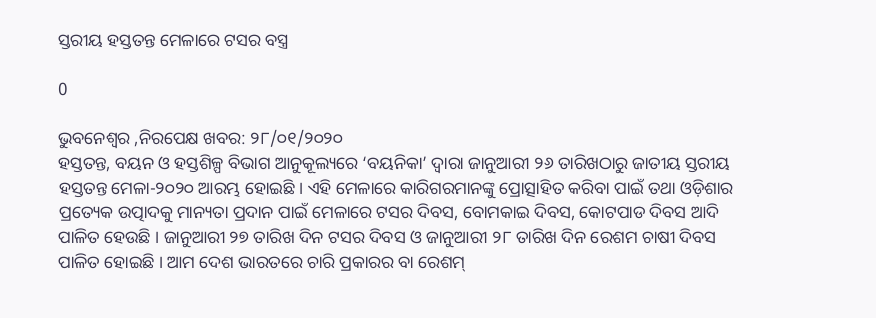ସ୍ତରୀୟ ହସ୍ତତନ୍ତ ମେଳାରେ ଟସର ବସ୍ତ୍ର

0

ଭୁବନେଶ୍ୱର ,ନିରପେକ୍ଷ ଖବର: ୨୮/୦୧/୨୦୨୦
ହସ୍ତତନ୍ତ, ବୟନ ଓ ହସ୍ତଶିଳ୍ପ ବିଭାଗ ଆନୁକୂଲ୍ୟରେ ‘ବୟନିକା’ ଦ୍ୱାରା ଜାନୁଆରୀ ୨୬ ତାରିଖଠାରୁ ଜାତୀୟ ସ୍ତରୀୟ ହସ୍ତତନ୍ତ ମେଳା-୨୦୨୦ ଆରମ୍ଭ ହୋଇଛି । ଏହି ମେଳାରେ କାରିଗରମାନଙ୍କୁ ପ୍ରୋତ୍ସାହିତ କରିବା ପାଇଁ ତଥା ଓଡ଼ିଶାର ପ୍ରତ୍ୟେକ ଉତ୍ପାଦକୁ ମାନ୍ୟତା ପ୍ରଦାନ ପାଇଁ ମେଳାରେ ଟସର ଦିବସ, ବୋମକାଇ ଦିବସ, କୋଟପାଡ ଦିବସ ଆଦି ପାଳିତ ହେଉଛି । ଜାନୁଆରୀ ୨୭ ତାରିଖ ଦିନ ଟସର ଦିବସ ଓ ଜାନୁଆରୀ ୨୮ ତାରିଖ ଦିନ ରେଶମ ଚାଷୀ ଦିବସ ପାଳିତ ହୋଇଛି । ଆମ ଦେଶ ଭାରତରେ ଚାରି ପ୍ରକାରର ବା ରେଶମ୍‌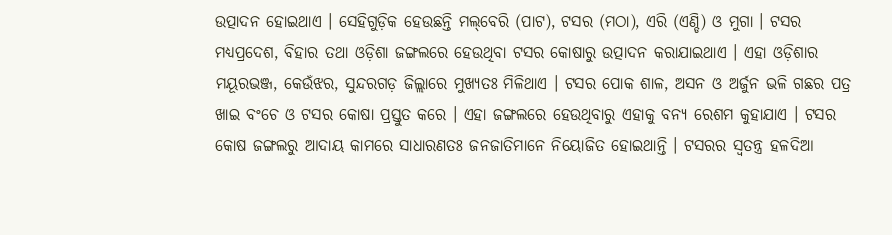ଉତ୍ପାଦନ ହୋଇଥାଏ । ସେହିଗୁଡ଼ିକ ହେଉଛନ୍ତି ମଲ୍‌ବେରି (ପାଟ), ଟସର (ମଠା), ଏରି (ଏଣ୍ଡି) ଓ ମୁଗା । ଟସର ମଧ୍ୟପ୍ରଦେଶ, ବିହାର ତଥା ଓଡ଼ିଶା ଜଙ୍ଗଲରେ ହେଉଥିବା ଟସର କୋଷାରୁ ଉତ୍ପାଦନ କରାଯାଇଥାଏ । ଏହା ଓଡ଼ିଶାର ମୟୂରଭଞ୍ଜ, କେଉଁଝର, ସୁନ୍ଦରଗଡ଼ ଜିଲ୍ଲାରେ ମୁଖ୍ୟତଃ ମିଳିଥାଏ । ଟସର ପୋକ ଶାଳ, ଅସନ ଓ ଅର୍ଜୁନ ଭଳି ଗଛର ପତ୍ର ଖାଇ ବଂଚେ ଓ ଟସର କୋଷା ପ୍ରସ୍ତୁତ କରେ । ଏହା ଜଙ୍ଗଲରେ ହେଉଥିବାରୁ ଏହାକୁ ବନ୍ୟ ରେଶମ କୁହାଯାଏ । ଟସର କୋଷ ଜଙ୍ଗଲରୁ ଆଦାୟ କାମରେ ସାଧାରଣତଃ ଜନଜାତିମାନେ ନିୟୋଜିତ ହୋଇଥାନ୍ତି । ଟସରର ସ୍ୱତନ୍ତ୍ର ହଳଦିଆ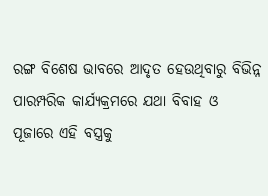ରଙ୍ଗ ବିଶେଷ ଭାବରେ ଆଦୃତ ହେଉଥିବାରୁ ବିଭିନ୍ନ ପାରମ୍ପରିକ କାର୍ଯ୍ୟକ୍ରମରେ ଯଥା ବିବାହ ଓ
ପୂଜାରେ ଏହି ବସ୍ତ୍ରକୁ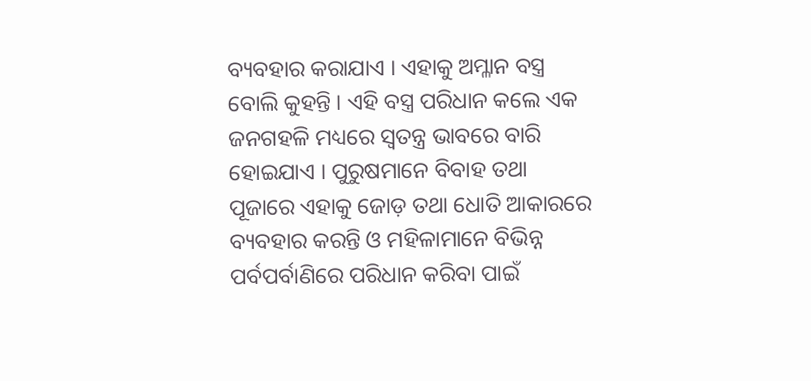ବ୍ୟବହାର କରାଯାଏ । ଏହାକୁ ଅମ୍ଳାନ ବସ୍ତ୍ର ବୋଲି କୁହନ୍ତି । ଏହି ବସ୍ତ୍ର ପରିଧାନ କଲେ ଏକ ଜନଗହଳି ମଧ୍ୟରେ ସ୍ୱତନ୍ତ୍ର ଭାବରେ ବାରି ହୋଇଯାଏ । ପୁରୁଷମାନେ ବିବାହ ତଥା ପୂଜାରେ ଏହାକୁ ଜୋଡ଼ ତଥା ଧୋତି ଆକାରରେ ବ୍ୟବହାର କରନ୍ତି ଓ ମହିଳାମାନେ ବିଭିନ୍ନ ପର୍ବପର୍ବାଣିରେ ପରିଧାନ କରିବା ପାଇଁ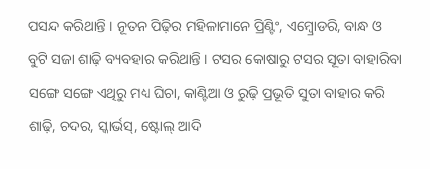ପସନ୍ଦ କରିଥାନ୍ତି । ନୂତନ ପିଢ଼ିର ମହିଳାମାନେ ପ୍ରିଣ୍ଟିଂ, ଏମ୍ବ୍ରୋଡରି, ବାନ୍ଧ ଓ ବୁଟି ସଜା ଶାଢ଼ି ବ୍ୟବହାର କରିଥାନ୍ତି । ଟସର କୋଷାରୁ ଟସର ସୂତା ବାହାରିବା ସଙ୍ଗେ ସଙ୍ଗେ ଏଥିରୁ ମଧ୍ୟ ଘିଚା, କାଣ୍ଟିଆ ଓ ରୁଢ଼ି ପ୍ରଭୂତି ସୁତା ବାହାର କରି
ଶାଢ଼ି, ଚଦର, ସ୍କାର୍ଭସ୍‌, ଷ୍ଟୋଲ୍‌ ଆଦି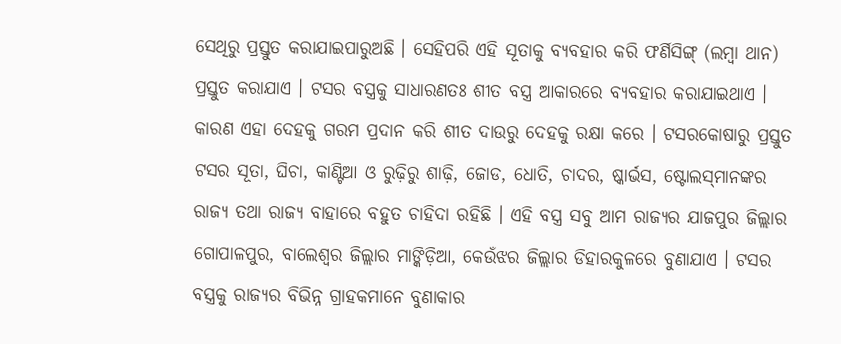ସେଥିରୁ ପ୍ରସ୍ତୁତ କରାଯାଇପାରୁଅଛି । ସେହିପରି ଏହି ସୂତାକୁ ବ୍ୟବହାର କରି ଫର୍ଣିସିଙ୍ଗ୍‌ (ଲମ୍ବା ଥାନ) ପ୍ରସ୍ତୁତ କରାଯାଏ । ଟସର ବସ୍ତ୍ରକୁ ସାଧାରଣତଃ ଶୀତ ବସ୍ତ୍ର ଆକାରରେ ବ୍ୟବହାର କରାଯାଇଥାଏ । କାରଣ ଏହା ଦେହକୁ ଗରମ ପ୍ରଦାନ କରି ଶୀତ ଦାଉରୁ ଦେହକୁ ରକ୍ଷା କରେ । ଟସରକୋଷାରୁ ପ୍ରସ୍ତୁତ ଟସର ସୂତା, ଘିଚା, କାଣ୍ଟିଆ ଓ ରୁଢ଼ିରୁ ଶାଢ଼ି, ଜୋଡ, ଧୋତି, ଚାଦର, ଷ୍କାର୍ଭସ, ଷ୍ଟୋଲସ୍‌ମାନଙ୍କର ରାଜ୍ୟ ତଥା ରାଜ୍ୟ ବାହାରେ ବହୁତ ଚାହିଦା ରହିଛି । ଏହି ବସ୍ତ୍ର ସବୁ ଆମ ରାଜ୍ୟର ଯାଜପୁର ଜିଲ୍ଲାର ଗୋପାଳପୁର, ବାଲେଶ୍ୱର ଜିଲ୍ଲାର ମାଙ୍କିଡ଼ିଆ, କେଉଁଝର ଜିଲ୍ଲାର ଡିହାରକୁଳରେ ବୁଣାଯାଏ । ଟସର ବସ୍ତ୍ରକୁ ରାଜ୍ୟର ବିଭିନ୍ନ ଗ୍ରାହକମାନେ ବୁଣାକାର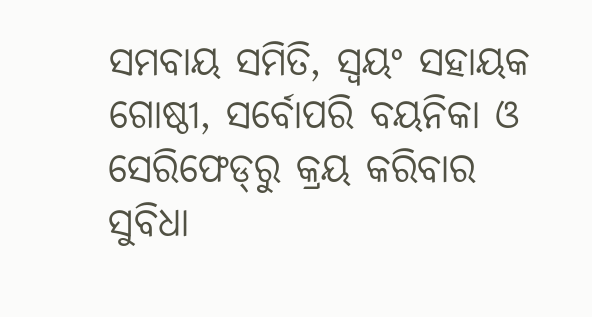ସମବାୟ ସମିତି, ସ୍ୱୟଂ ସହାୟକ ଗୋଷ୍ଠୀ, ସର୍ବୋପରି ବୟନିକା ଓ ସେରିଫେଡ୍‌ରୁ କ୍ରୟ କରିବାର ସୁବିଧା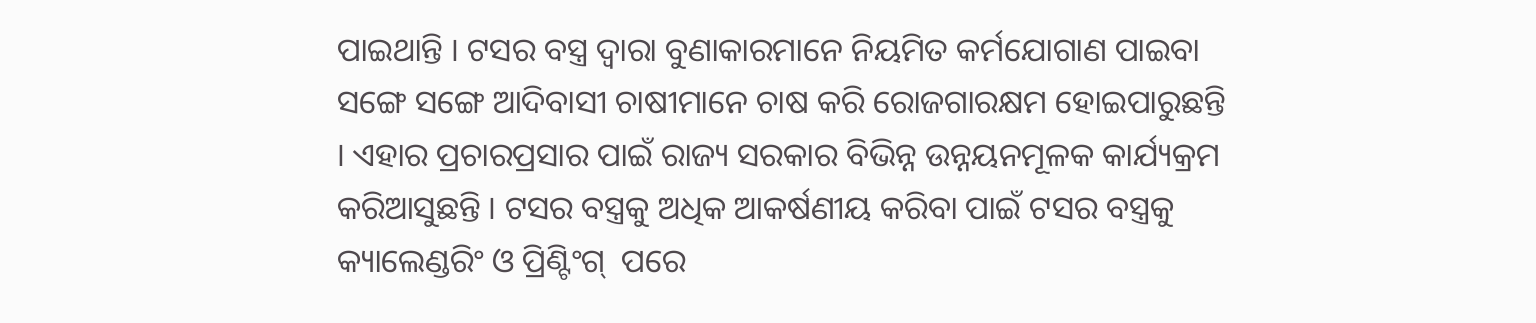ପାଇଥାନ୍ତି । ଟସର ବସ୍ତ୍ର ଦ୍ୱାରା ବୁଣାକାରମାନେ ନିୟମିତ କର୍ମଯୋଗାଣ ପାଇବା ସଙ୍ଗେ ସଙ୍ଗେ ଆଦିବାସୀ ଚାଷୀମାନେ ଚାଷ କରି ରୋଜଗାରକ୍ଷମ ହୋଇପାରୁଛନ୍ତି । ଏହାର ପ୍ରଚାରପ୍ରସାର ପାଇଁ ରାଜ୍ୟ ସରକାର ବିଭିନ୍ନ ଉନ୍ନୟନମୂଳକ କାର୍ଯ୍ୟକ୍ରମ କରିଆସୁଛନ୍ତି । ଟସର ବସ୍ତ୍ରକୁ ଅଧିକ ଆକର୍ଷଣୀୟ କରିବା ପାଇଁ ଟସର ବସ୍ତ୍ରକୁ କ୍ୟାଲେଣ୍ଡରିଂ ଓ ପ୍ରିଣ୍ଟିଂଗ୍  ପରେ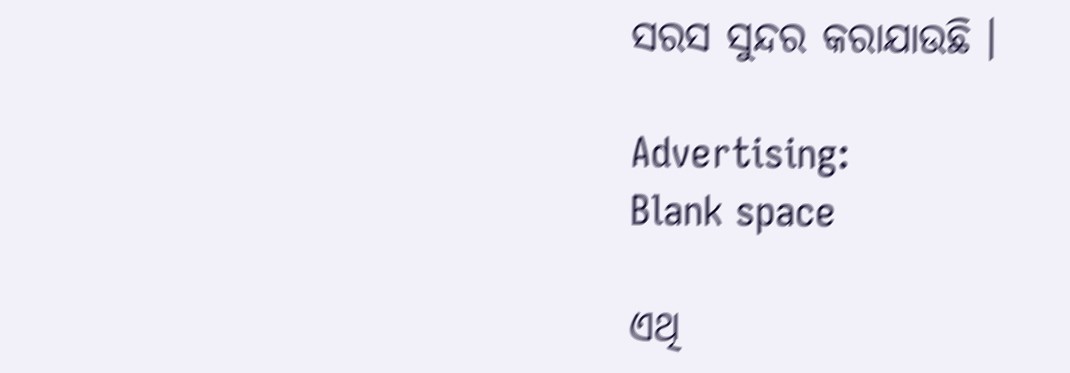ସରସ ସୁନ୍ଦର କରାଯାଉଛି ।

Advertising:
Blank space

ଏଥି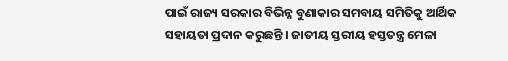ପାଇଁ ରାଜ୍ୟ ସରକାର ବିଭିନ୍ନ ବୁଣାକାର ସମବାୟ ସମିତିକୁ ଆର୍ଥିକ ସହାୟତା ପ୍ରଦାନ କରୁଛନ୍ତି । ଜାତୀୟ ସ୍ତରୀୟ ହସ୍ତତନ୍ତ୍ର ମେଳା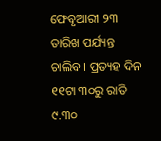ଫେବୃଆରୀ ୨୩ ତାରିଖ ପର୍ଯ୍ୟନ୍ତ ଚାଲିବ । ପ୍ରତ୍ୟହ ଦିନ ୧୧ଟା ୩୦ରୁ ରାତି ୯.୩୦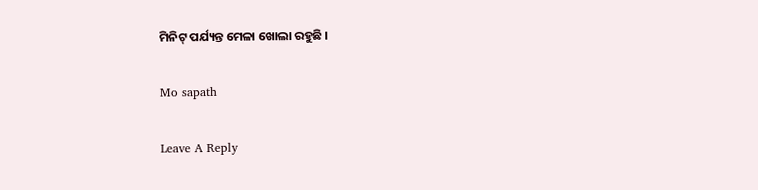ମିନିଟ୍‌ ପର୍ଯ୍ୟନ୍ତ ମେଳା ଖୋଲା ରହୁଛି ।

Mo sapath

Leave A Reply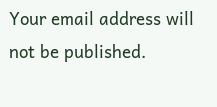Your email address will not be published.